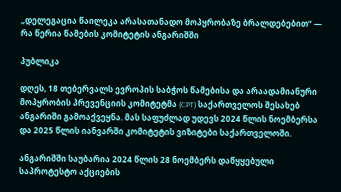„დელეგაცია წაილეკა არასათანადო მოპყრობაზე ბრალდებებით“ — რა წერია წამების კომიტეტის ანგარიშში

პუბლიკა

დღეს, 18 თებერვალს ევროპის საბჭოს წამებისა და არაადამიანური მოპყრობის პრევენციის კომიტეტმა (CPT) საქართველოს შესახებ ანგარიში გამოაქვეყნა. მას საფუძლად უდევს 2024 წლის ნოემბერსა და 2025 წლის იანვარში კომიტეტის ვიზიტები საქართველოში.

ანგარიშში საუბარია 2024 წლის 28 ნოემბერს დაწყყებული საპროტესტო აქციების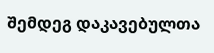შემდეგ დაკავებულთა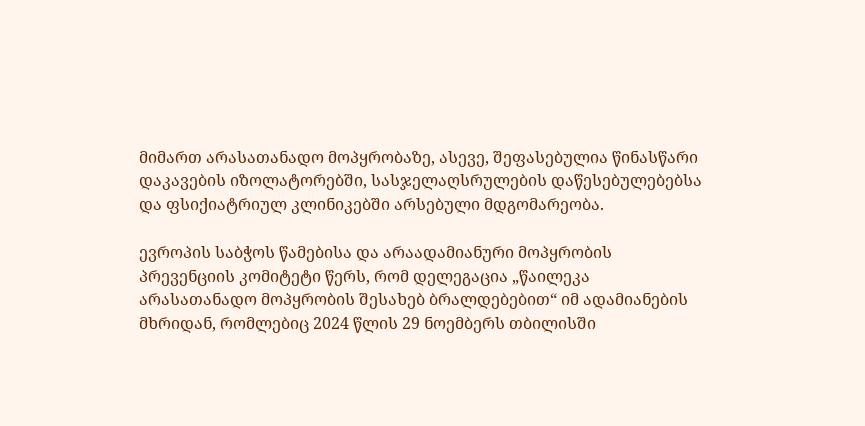მიმართ არასათანადო მოპყრობაზე, ასევე, შეფასებულია წინასწარი დაკავების იზოლატორებში, სასჯელაღსრულების დაწესებულებებსა და ფსიქიატრიულ კლინიკებში არსებული მდგომარეობა.

ევროპის საბჭოს წამებისა და არაადამიანური მოპყრობის პრევენციის კომიტეტი წერს, რომ დელეგაცია „წაილეკა არასათანადო მოპყრობის შესახებ ბრალდებებით“ იმ ადამიანების მხრიდან, რომლებიც 2024 წლის 29 ნოემბერს თბილისში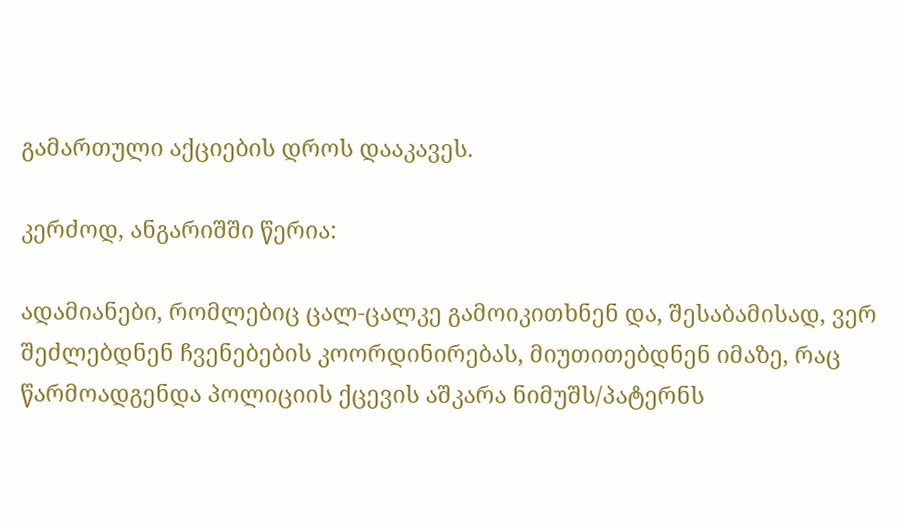გამართული აქციების დროს დააკავეს.

კერძოდ, ანგარიშში წერია:

ადამიანები, რომლებიც ცალ-ცალკე გამოიკითხნენ და, შესაბამისად, ვერ შეძლებდნენ ჩვენებების კოორდინირებას, მიუთითებდნენ იმაზე, რაც წარმოადგენდა პოლიციის ქცევის აშკარა ნიმუშს/პატერნს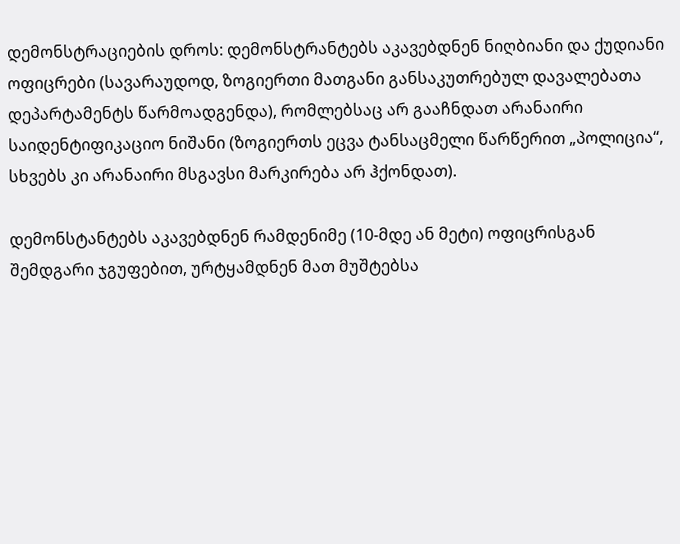დემონსტრაციების დროს: დემონსტრანტებს აკავებდნენ ნიღბიანი და ქუდიანი ოფიცრები (სავარაუდოდ, ზოგიერთი მათგანი განსაკუთრებულ დავალებათა დეპარტამენტს წარმოადგენდა), რომლებსაც არ გააჩნდათ არანაირი საიდენტიფიკაციო ნიშანი (ზოგიერთს ეცვა ტანსაცმელი წარწერით „პოლიცია“, სხვებს კი არანაირი მსგავსი მარკირება არ ჰქონდათ).

დემონსტანტებს აკავებდნენ რამდენიმე (10-მდე ან მეტი) ოფიცრისგან შემდგარი ჯგუფებით, ურტყამდნენ მათ მუშტებსა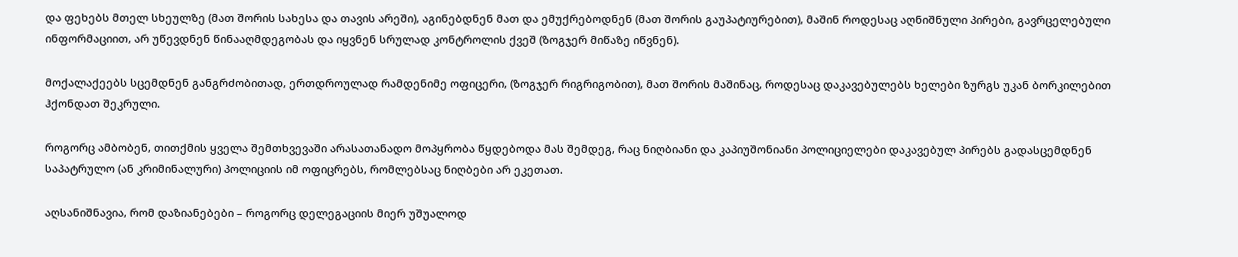და ფეხებს მთელ სხეულზე (მათ შორის სახესა და თავის არეში), აგინებდნენ მათ და ემუქრებოდნენ (მათ შორის გაუპატიურებით), მაშინ როდესაც აღნიშნული პირები, გავრცელებული ინფორმაციით, არ უწევდნენ წინააღმდეგობას და იყვნენ სრულად კონტროლის ქვეშ (ზოგჯერ მიწაზე იწვნენ).

მოქალაქეებს სცემდნენ განგრძობითად, ერთდროულად რამდენიმე ოფიცერი, (ზოგჯერ რიგრიგობით), მათ შორის მაშინაც, როდესაც დაკავებულებს ხელები ზურგს უკან ბორკილებით ჰქონდათ შეკრული.

როგორც ამბობენ, თითქმის ყველა შემთხვევაში არასათანადო მოპყრობა წყდებოდა მას შემდეგ, რაც ნიღბიანი და კაპიუშონიანი პოლიციელები დაკავებულ პირებს გადასცემდნენ საპატრულო (ან კრიმინალური) პოლიციის იმ ოფიცრებს, რომლებსაც ნიღბები არ ეკეთათ.

აღსანიშნავია, რომ დაზიანებები – როგორც დელეგაციის მიერ უშუალოდ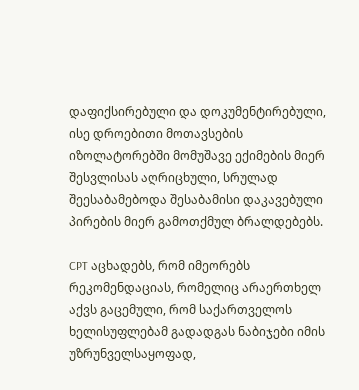დაფიქსირებული და დოკუმენტირებული, ისე დროებითი მოთავსების იზოლატორებში მომუშავე ექიმების მიერ შესვლისას აღრიცხული, სრულად შეესაბამებოდა შესაბამისი დაკავებული პირების მიერ გამოთქმულ ბრალდებებს.

CPT აცხადებს, რომ იმეორებს რეკომენდაციას, რომელიც არაერთხელ აქვს გაცემული, რომ საქართველოს ხელისუფლებამ გადადგას ნაბიჯები იმის უზრუნველსაყოფად,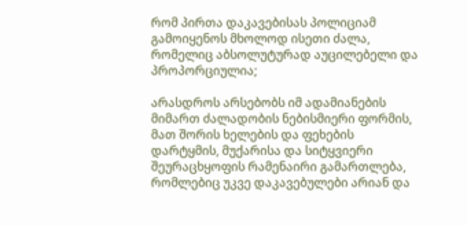რომ პირთა დაკავებისას პოლიციამ გამოიყენოს მხოლოდ ისეთი ძალა, რომელიც აბსოლუტურად აუცილებელი და პროპორციულია;

არასდროს არსებობს იმ ადამიანების მიმართ ძალადობის ნებისმიერი ფორმის, მათ შორის ხელების და ფეხების დარტყმის, მუქარისა და სიტყვიერი შეურაცხყოფის რამენაირი გამართლება, რომლებიც უკვე დაკავებულები არიან და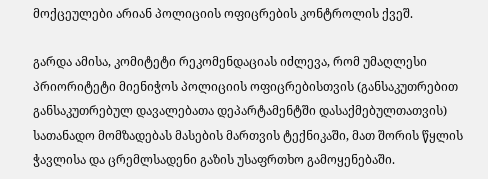მოქცეულები არიან პოლიციის ოფიცრების კონტროლის ქვეშ.

გარდა ამისა, კომიტეტი რეკომენდაციას იძლევა, რომ უმაღლესი პრიორიტეტი მიენიჭოს პოლიციის ოფიცრებისთვის (განსაკუთრებით განსაკუთრებულ დავალებათა დეპარტამენტში დასაქმებულთათვის) სათანადო მომზადებას მასების მართვის ტექნიკაში, მათ შორის წყლის ჭავლისა და ცრემლსადენი გაზის უსაფრთხო გამოყენებაში.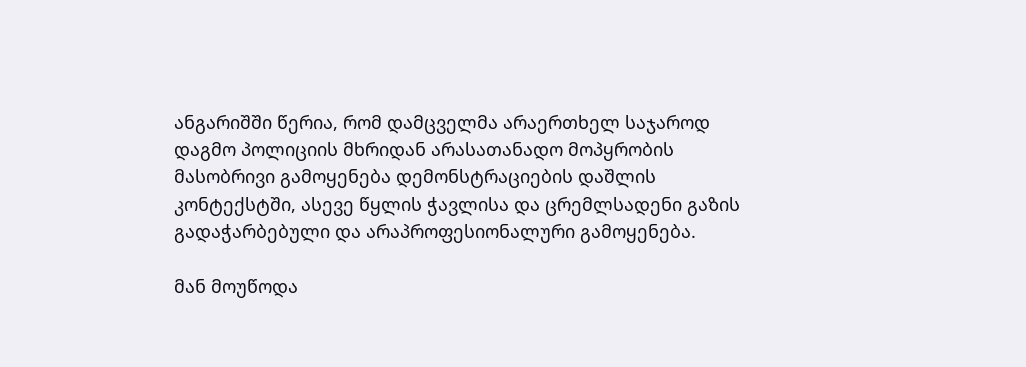ანგარიშში წერია, რომ დამცველმა არაერთხელ საჯაროდ დაგმო პოლიციის მხრიდან არასათანადო მოპყრობის მასობრივი გამოყენება დემონსტრაციების დაშლის კონტექსტში, ასევე წყლის ჭავლისა და ცრემლსადენი გაზის გადაჭარბებული და არაპროფესიონალური გამოყენება.

მან მოუწოდა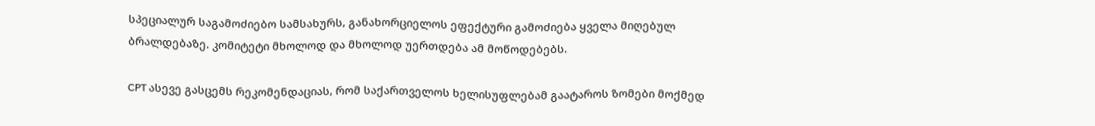სპეციალურ საგამოძიებო სამსახურს, განახორციელოს ეფექტური გამოძიება ყველა მიღებულ ბრალდებაზე. კომიტეტი მხოლოდ და მხოლოდ უერთდება ამ მოწოდებებს.

CPT ასევე გასცემს რეკომენდაციას, რომ საქართველოს ხელისუფლებამ გაატაროს ზომები მოქმედ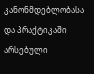კანონმდებლობასა და პრაქტიკაში არსებული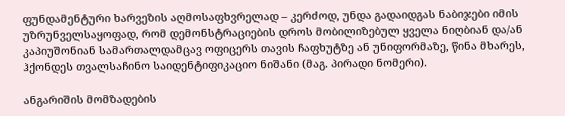ფუნდამენტური ხარვეზის აღმოსაფხვრელად – კერძოდ, უნდა გადაიდგას ნაბიჯები იმის უზრუნველსაყოფად, რომ დემონსტრაციების დროს მობილიზებულ ყველა ნიღბიან და/ან კაპიუშონიან სამართალდამცავ ოფიცერს თავის ჩაფხუტზე ან უნიფორმაზე, წინა მხარეს, ჰქონდეს თვალსაჩინო საიდენტიფიკაციო ნიშანი (მაგ. პირადი ნომერი).

ანგარიშის მომზადების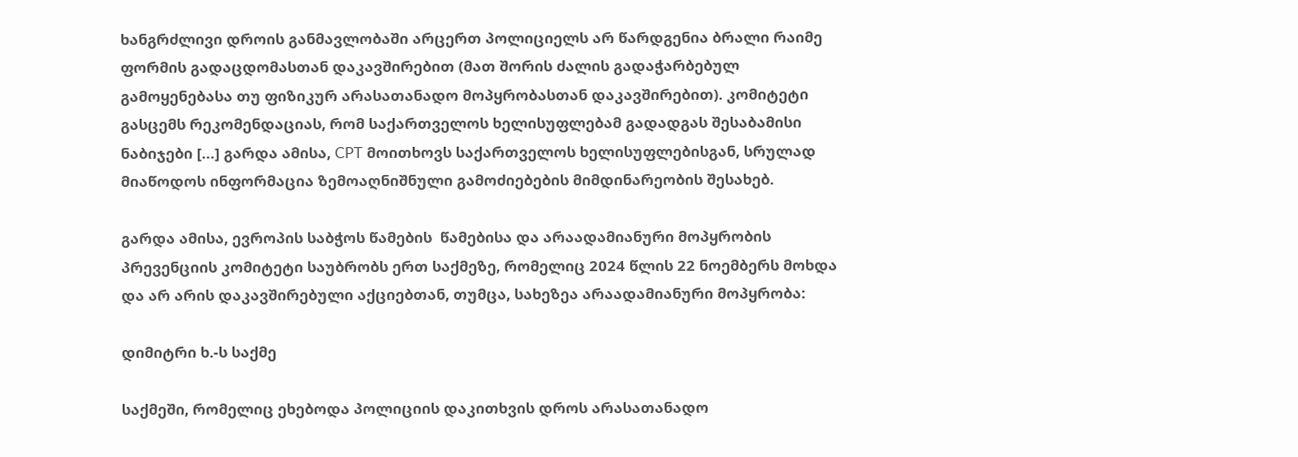ხანგრძლივი დროის განმავლობაში არცერთ პოლიციელს არ წარდგენია ბრალი რაიმე ფორმის გადაცდომასთან დაკავშირებით (მათ შორის ძალის გადაჭარბებულ გამოყენებასა თუ ფიზიკურ არასათანადო მოპყრობასთან დაკავშირებით). კომიტეტი გასცემს რეკომენდაციას, რომ საქართველოს ხელისუფლებამ გადადგას შესაბამისი ნაბიჯები […] გარდა ამისა, CPT მოითხოვს საქართველოს ხელისუფლებისგან, სრულად მიაწოდოს ინფორმაცია ზემოაღნიშნული გამოძიებების მიმდინარეობის შესახებ.

გარდა ამისა, ევროპის საბჭოს წამების  წამებისა და არაადამიანური მოპყრობის პრევენციის კომიტეტი საუბრობს ერთ საქმეზე, რომელიც 2024 წლის 22 ნოემბერს მოხდა და არ არის დაკავშირებული აქციებთან, თუმცა, სახეზეა არაადამიანური მოპყრობა:

დიმიტრი ხ.-ს საქმე

საქმეში, რომელიც ეხებოდა პოლიციის დაკითხვის დროს არასათანადო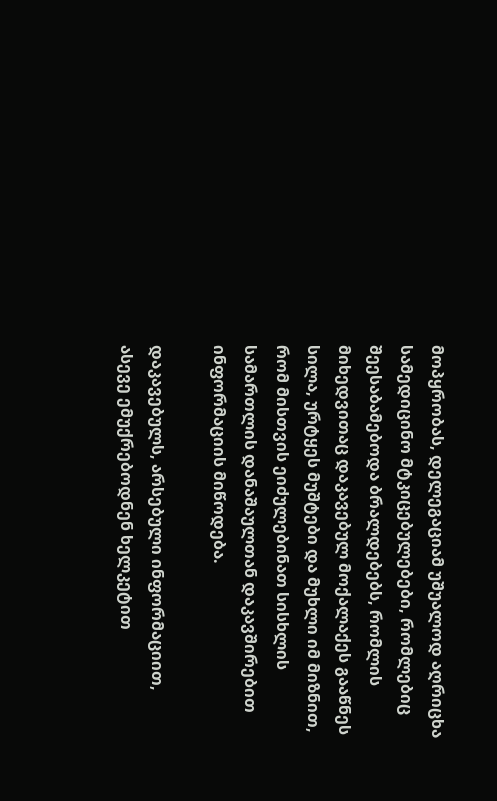მოპყრობას, დელეგაციამ უშუალოდ აღრიცხა სამედიცინო მტკიცებულებები, რომლებიც შეესაბამებოდა ბრალდებებს, რომლის მიხედვითაც დაკავებულ მოქალაქეს გააწნეს სილა, ურტყეს მუშტები და მუხლი იმ მიზნით, რომ მისთვის ეიძულებინათ სისხლის სამართლის დანაშაულთან დაკავშირებით ინფორმაციის მიწოდება.

დაკავებულს, არსებული ინფორმაციით, ასევე ემუქრებოდნენ ხელკეტით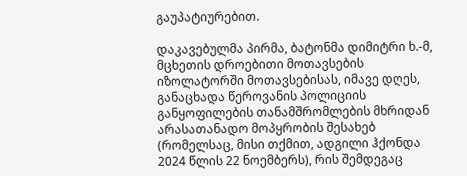გაუპატიურებით.

დაკავებულმა პირმა, ბატონმა დიმიტრი ხ.-მ, მცხეთის დროებითი მოთავსების იზოლატორში მოთავსებისას, იმავე დღეს, განაცხადა წეროვანის პოლიციის განყოფილების თანამშრომლების მხრიდან არასათანადო მოპყრობის შესახებ (რომელსაც, მისი თქმით, ადგილი ჰქონდა 2024 წლის 22 ნოემბერს), რის შემდეგაც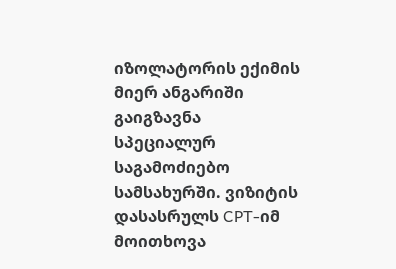იზოლატორის ექიმის მიერ ანგარიში გაიგზავნა სპეციალურ საგამოძიებო სამსახურში. ვიზიტის დასასრულს CPT-იმ მოითხოვა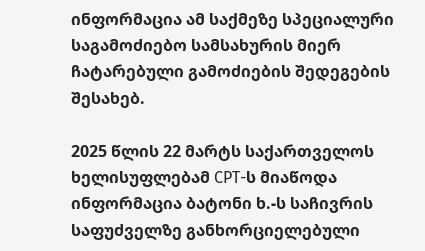ინფორმაცია ამ საქმეზე სპეციალური საგამოძიებო სამსახურის მიერ ჩატარებული გამოძიების შედეგების შესახებ.

2025 წლის 22 მარტს საქართველოს ხელისუფლებამ CPT-ს მიაწოდა ინფორმაცია ბატონი ხ.-ს საჩივრის საფუძველზე განხორციელებული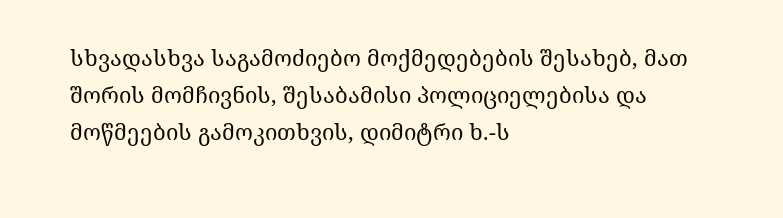სხვადასხვა საგამოძიებო მოქმედებების შესახებ, მათ შორის მომჩივნის, შესაბამისი პოლიციელებისა და მოწმეების გამოკითხვის, დიმიტრი ხ.-ს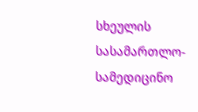სხეულის სასამართლო-სამედიცინო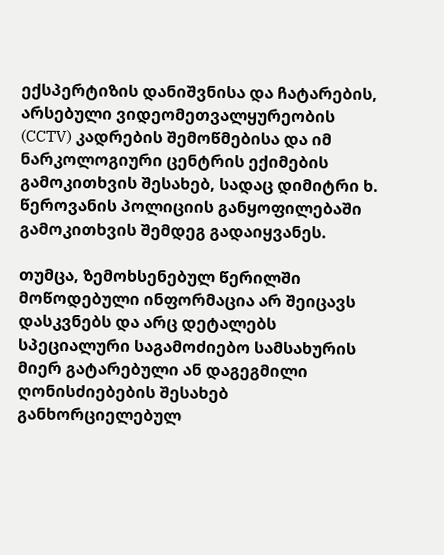ექსპერტიზის დანიშვნისა და ჩატარების, არსებული ვიდეომეთვალყურეობის (CCTV) კადრების შემოწმებისა და იმ ნარკოლოგიური ცენტრის ექიმების გამოკითხვის შესახებ, სადაც დიმიტრი ხ. წეროვანის პოლიციის განყოფილებაში გამოკითხვის შემდეგ გადაიყვანეს.

თუმცა, ზემოხსენებულ წერილში მოწოდებული ინფორმაცია არ შეიცავს დასკვნებს და არც დეტალებს სპეციალური საგამოძიებო სამსახურის მიერ გატარებული ან დაგეგმილი ღონისძიებების შესახებ განხორციელებულ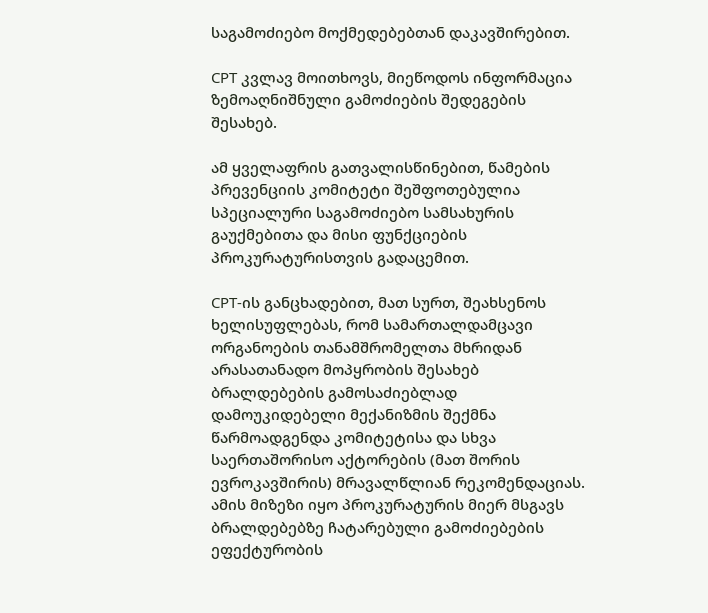საგამოძიებო მოქმედებებთან დაკავშირებით.

CPT კვლავ მოითხოვს, მიეწოდოს ინფორმაცია ზემოაღნიშნული გამოძიების შედეგების შესახებ.

ამ ყველაფრის გათვალისწინებით, წამების პრევენციის კომიტეტი შეშფოთებულია სპეციალური საგამოძიებო სამსახურის გაუქმებითა და მისი ფუნქციების პროკურატურისთვის გადაცემით.

CPT-ის განცხადებით, მათ სურთ, შეახსენოს ხელისუფლებას, რომ სამართალდამცავი ორგანოების თანამშრომელთა მხრიდან არასათანადო მოპყრობის შესახებ ბრალდებების გამოსაძიებლად დამოუკიდებელი მექანიზმის შექმნა წარმოადგენდა კომიტეტისა და სხვა საერთაშორისო აქტორების (მათ შორის ევროკავშირის) მრავალწლიან რეკომენდაციას. ამის მიზეზი იყო პროკურატურის მიერ მსგავს ბრალდებებზე ჩატარებული გამოძიებების ეფექტურობის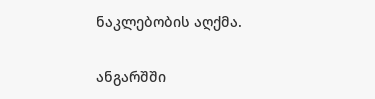ნაკლებობის აღქმა.

ანგარშში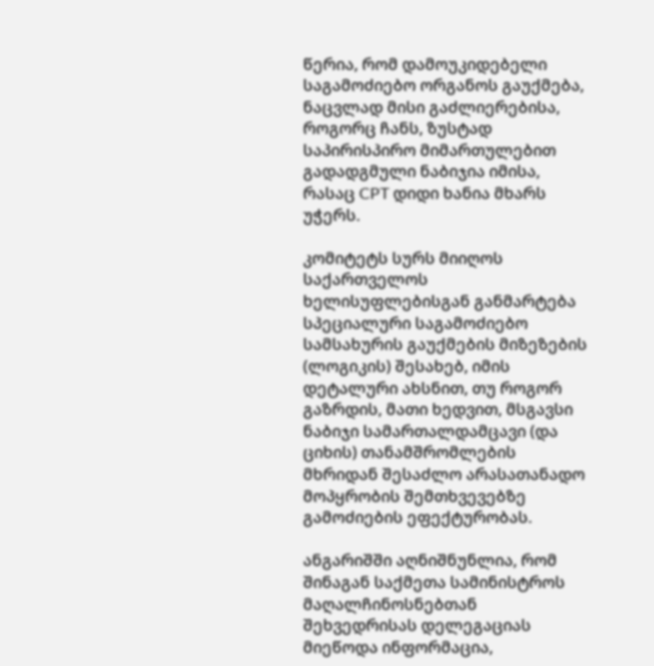წერია, რომ დამოუკიდებელი საგამოძიებო ორგანოს გაუქმება, ნაცვლად მისი გაძლიერებისა, როგორც ჩანს, ზუსტად საპირისპირო მიმართულებით გადადგმული ნაბიჯია იმისა, რასაც CPT დიდი ხანია მხარს უჭერს.

კომიტეტს სურს მიიღოს საქართველოს ხელისუფლებისგან განმარტება სპეციალური საგამოძიებო სამსახურის გაუქმების მიზეზების (ლოგიკის) შესახებ, იმის დეტალური ახსნით, თუ როგორ გაზრდის, მათი ხედვით, მსგავსი ნაბიჯი სამართალდამცავი (და ციხის) თანამშრომლების მხრიდან შესაძლო არასათანადო მოპყრობის შემთხვევებზე გამოძიების ეფექტურობას.

ანგარიშში აღნიშნუნლია, რომ შინაგან საქმეთა სამინისტროს მაღალჩინოსნებთან შეხვედრისას დელეგაციას მიეწოდა ინფორმაცია,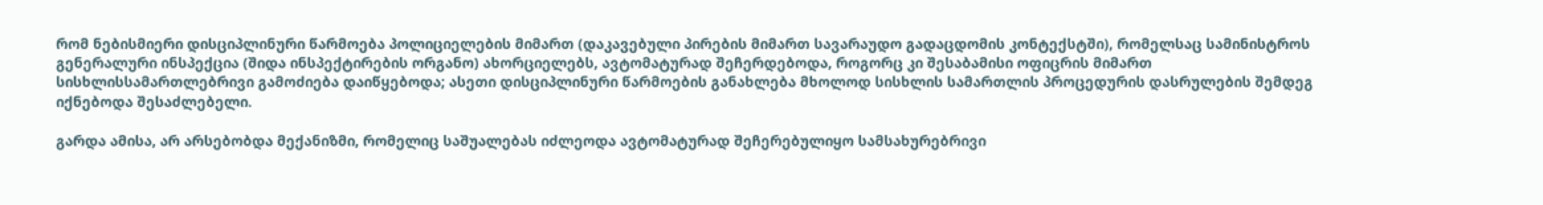რომ ნებისმიერი დისციპლინური წარმოება პოლიციელების მიმართ (დაკავებული პირების მიმართ სავარაუდო გადაცდომის კონტექსტში), რომელსაც სამინისტროს გენერალური ინსპექცია (შიდა ინსპექტირების ორგანო) ახორციელებს, ავტომატურად შეჩერდებოდა, როგორც კი შესაბამისი ოფიცრის მიმართ სისხლისსამართლებრივი გამოძიება დაიწყებოდა; ასეთი დისციპლინური წარმოების განახლება მხოლოდ სისხლის სამართლის პროცედურის დასრულების შემდეგ იქნებოდა შესაძლებელი.

გარდა ამისა, არ არსებობდა მექანიზმი, რომელიც საშუალებას იძლეოდა ავტომატურად შეჩერებულიყო სამსახურებრივი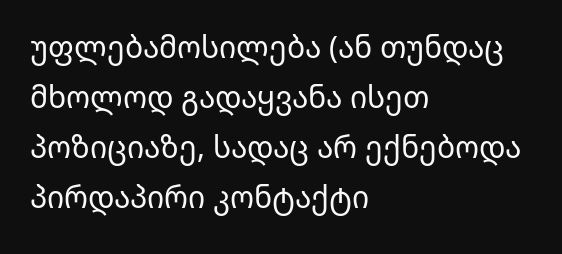უფლებამოსილება (ან თუნდაც მხოლოდ გადაყვანა ისეთ პოზიციაზე, სადაც არ ექნებოდა პირდაპირი კონტაქტი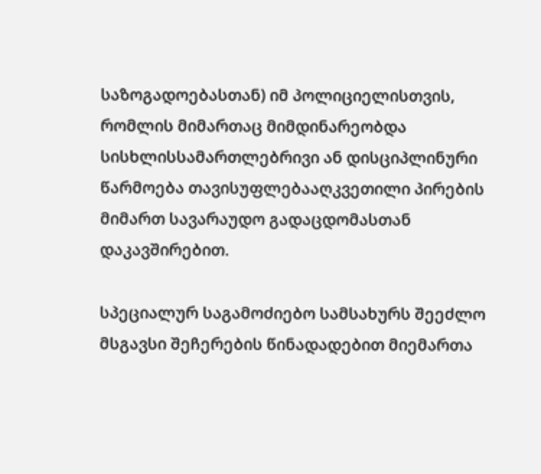საზოგადოებასთან) იმ პოლიციელისთვის, რომლის მიმართაც მიმდინარეობდა სისხლისსამართლებრივი ან დისციპლინური წარმოება თავისუფლებააღკვეთილი პირების მიმართ სავარაუდო გადაცდომასთან დაკავშირებით.

სპეციალურ საგამოძიებო სამსახურს შეეძლო მსგავსი შეჩერების წინადადებით მიემართა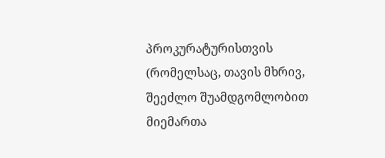პროკურატურისთვის (რომელსაც, თავის მხრივ, შეეძლო შუამდგომლობით მიემართა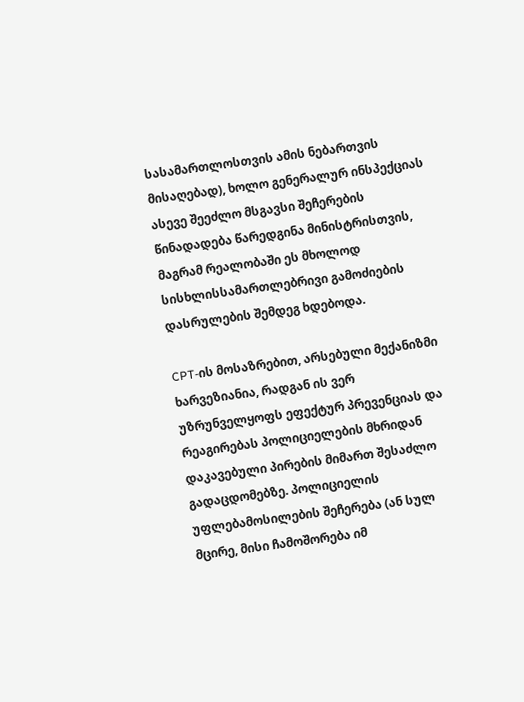სასამართლოსთვის ამის ნებართვის მისაღებად), ხოლო გენერალურ ინსპექციას ასევე შეეძლო მსგავსი შეჩერების წინადადება წარედგინა მინისტრისთვის, მაგრამ რეალობაში ეს მხოლოდ სისხლისსამართლებრივი გამოძიების დასრულების შემდეგ ხდებოდა.

CPT-ის მოსაზრებით, არსებული მექანიზმი ხარვეზიანია, რადგან ის ვერ უზრუნველყოფს ეფექტურ პრევენციას და რეაგირებას პოლიციელების მხრიდან დაკავებული პირების მიმართ შესაძლო გადაცდომებზე. პოლიციელის უფლებამოსილების შეჩერება (ან სულ მცირე, მისი ჩამოშორება იმ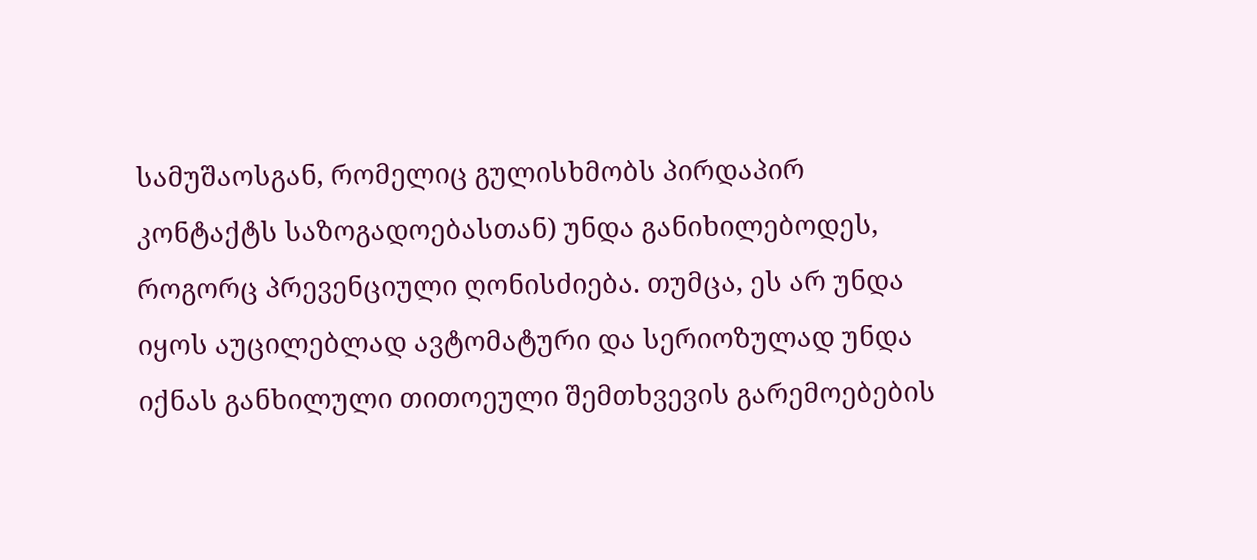სამუშაოსგან, რომელიც გულისხმობს პირდაპირ კონტაქტს საზოგადოებასთან) უნდა განიხილებოდეს, როგორც პრევენციული ღონისძიება. თუმცა, ეს არ უნდა იყოს აუცილებლად ავტომატური და სერიოზულად უნდა იქნას განხილული თითოეული შემთხვევის გარემოებების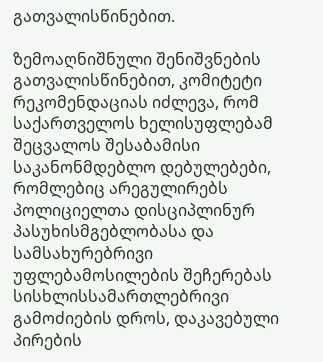გათვალისწინებით.

ზემოაღნიშნული შენიშვნების გათვალისწინებით, კომიტეტი რეკომენდაციას იძლევა, რომ საქართველოს ხელისუფლებამ შეცვალოს შესაბამისი საკანონმდებლო დებულებები, რომლებიც არეგულირებს პოლიციელთა დისციპლინურ პასუხისმგებლობასა და სამსახურებრივი უფლებამოსილების შეჩერებას სისხლისსამართლებრივი გამოძიების დროს, დაკავებული პირების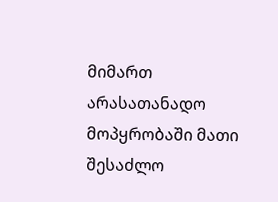მიმართ არასათანადო მოპყრობაში მათი შესაძლო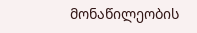მონაწილეობის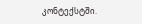კონტექსტში.